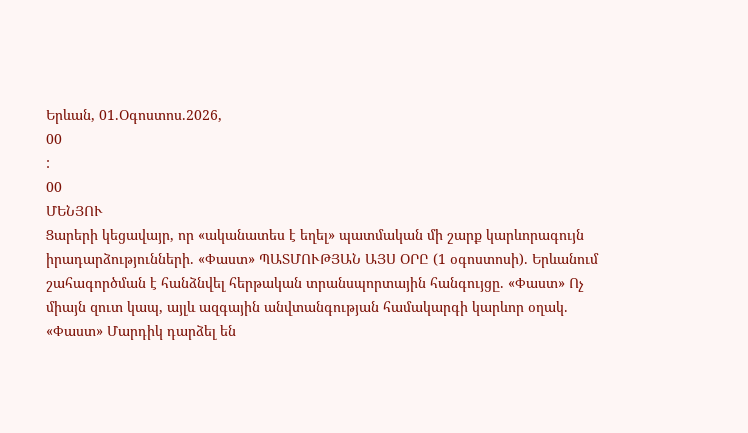Երևան, 01.Օգոստոս.2026,
00
:
00
ՄԵՆՅՈՒ
Ցարերի կեցավայր, որ «ականատես է եղել» պատմական մի շարք կարևորագույն իրադարձությունների. «Փաստ» ՊԱՏՄՈՒԹՅԱՆ ԱՅՍ ՕՐԸ (1 օգոստոսի). Երևանում շահագործման է հանձնվել հերթական տրանսպորտային հանգույցը. «Փաստ» Ոչ միայն զուտ կապ, այլև ազգային անվտանգության համակարգի կարևոր օղակ. «Փաստ» Մարդիկ դարձել են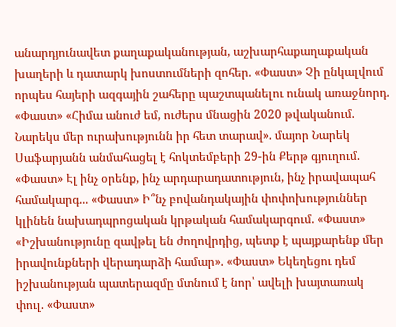անարդյունավետ քաղաքականության, աշխարհաքաղաքական խաղերի և դատարկ խոստումների զոհեր. «Փաստ» Չի ընկալվում որպես հայերի ազգային շահերը պաշտպանելու ունակ առաջնորդ. «Փաստ» «Հիմա անուժ եմ, ուժերս մնացին 2020 թվականում. Նարեկս մեր ուրախությունն իր հետ տարավ». մայոր Նարեկ Սաֆարյանն անմահացել է հոկտեմբերի 29-ին Քերթ գյուղում. «Փաստ» Էլ ինչ օրենք, ինչ արդարադատություն, ինչ իրավապահ համակարգ... «Փաստ» Ի՞նչ բովանդակային փոփոխություններ կլինեն նախադպրոցական կրթական համակարգում. «Փաստ» «Իշխանությունը զավթել են ժողովրդից, պետք է պայքարենք մեր իրավունքների վերադարձի համար». «Փաստ» Եկեղեցու դեմ իշխանության պատերազմը մտնում է նոր՝ ավելի խայտառակ փուլ. «Փաստ»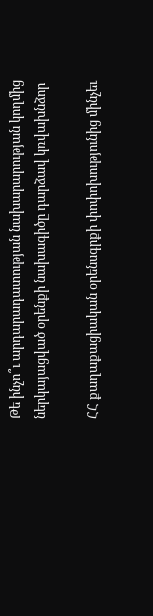Թե ինչո՞ւ արդարադատության նախարարության կողմից ներկայացված օրենքի նախագիծը դարձավ կռվախնձոր

ՀՀ քաղաքացիական օրենսգրքի փոփոխությունից մինչեւ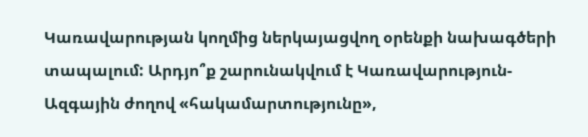Կառավարության կողմից ներկայացվող օրենքի նախագծերի տապալում: Արդյո՞ք շարունակվում է Կառավարություն- Ազգային ժողով «հակամարտությունը»,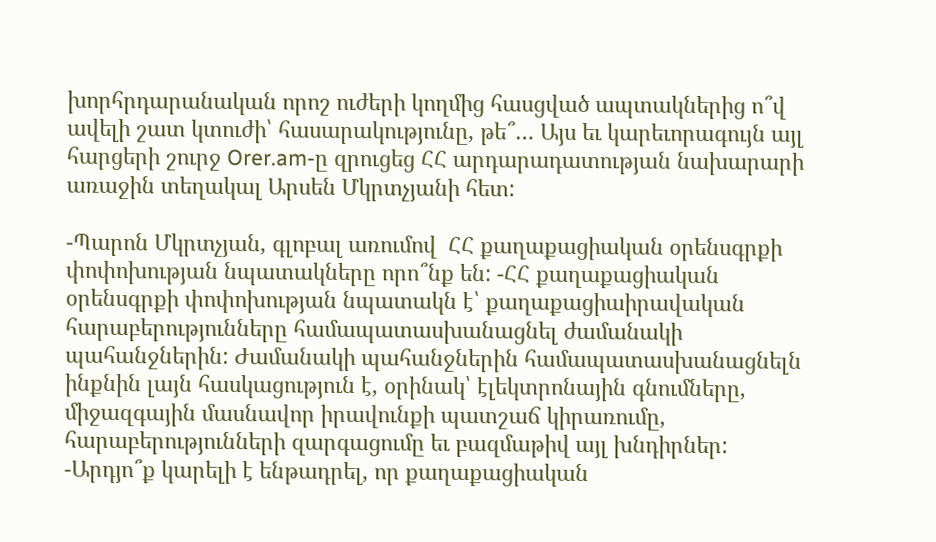խորհրդարանական որոշ ուժերի կողմից հասցված ապտակներից ո՞վ ավելի շատ կտուժի՝ հասարակությունը, թե՞… Այս եւ կարեւորագույն այլ հարցերի շուրջ Orer.am-ը զրուցեց ՀՀ արդարադատության նախարարի առաջին տեղակալ Արսեն Մկրտչյանի հետ:

-Պարոն Մկրտչյան, գլոբալ առումով  ՀՀ քաղաքացիական օրենսգրքի փոփոխության նպատակները որո՞նք են: -ՀՀ քաղաքացիական օրենսգրքի փոփոխության նպատակն է՝ քաղաքացիաիրավական հարաբերությունները համապատասխանացնել ժամանակի պահանջներին: Ժամանակի պահանջներին համապատասխանացնելն ինքնին լայն հասկացություն է, օրինակ՝ էլեկտրոնային գնումները, միջազգային մասնավոր իրավունքի պատշաճ կիրառումը, հարաբերությունների զարգացումը եւ բազմաթիվ այլ խնդիրներ: -Արդյո՞ք կարելի է ենթադրել, որ քաղաքացիական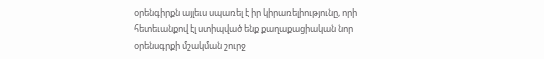օրենգիրքն այլեւս սպառել է իր կիրառելիությունը, որի հետեւանքով էլ ստիպված ենք քաղաքացիական նոր օրենսգրքի մշակման շուրջ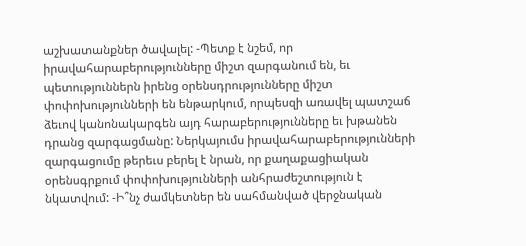աշխատանքներ ծավալել: -Պետք է նշեմ, որ իրավահարաբերությունները միշտ զարգանում են, եւ պետություններն իրենց օրենսդրությունները միշտ փոփոխությունների են ենթարկում, որպեսզի առավել պատշաճ ձեւով կանոնակարգեն այդ հարաբերությունները եւ խթանեն դրանց զարգացմանը: Ներկայումս իրավահարաբերությունների զարգացումը թերեւս բերել է նրան, որ քաղաքացիական օրենսգրքում փոփոխությունների անհրաժեշտություն է նկատվում: -Ի՞նչ ժամկետներ են սահմանված վերջնական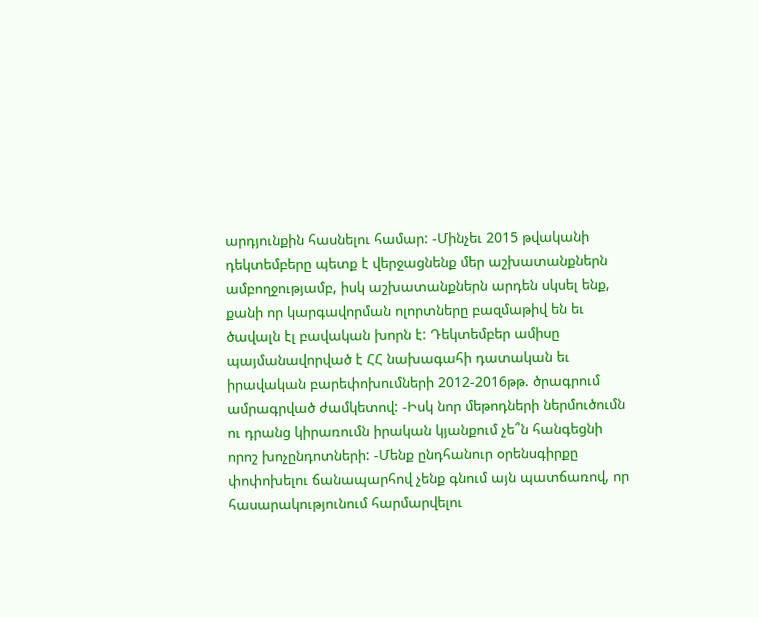արդյունքին հասնելու համար: -Մինչեւ 2015 թվականի դեկտեմբերը պետք է վերջացնենք մեր աշխատանքներն ամբողջությամբ, իսկ աշխատանքներն արդեն սկսել ենք, քանի որ կարգավորման ոլորտները բազմաթիվ են եւ ծավալն էլ բավական խորն է: Դեկտեմբեր ամիսը պայմանավորված է ՀՀ նախագահի դատական եւ իրավական բարեփոխումների 2012-2016թթ. ծրագրում ամրագրված ժամկետով: -Իսկ նոր մեթոդների ներմուծումն ու դրանց կիրառումն իրական կյանքում չե՞ն հանգեցնի որոշ խոչընդոտների: -Մենք ընդհանուր օրենսգիրքը փոփոխելու ճանապարհով չենք գնում այն պատճառով, որ հասարակությունում հարմարվելու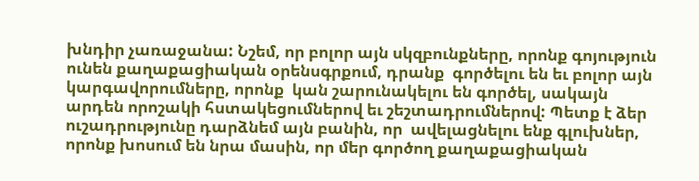խնդիր չառաջանա: Նշեմ, որ բոլոր այն սկզբունքները, որոնք գոյություն ունեն քաղաքացիական օրենսգրքում, դրանք  գործելու են եւ բոլոր այն կարգավորումները, որոնք  կան շարունակելու են գործել, սակայն արդեն որոշակի հստակեցումներով եւ շեշտադրումներով: Պետք է ձեր ուշադրությունը դարձնեմ այն բանին, որ  ավելացնելու ենք գլուխներ, որոնք խոսում են նրա մասին, որ մեր գործող քաղաքացիական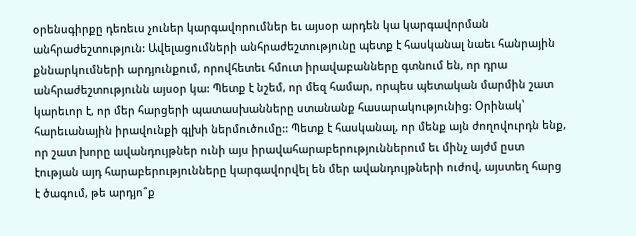օրենսգիրքը դեռեւս չուներ կարգավորումներ եւ այսօր արդեն կա կարգավորման անհրաժեշտություն: Ավելացումների անհրաժեշտությունը պետք է հասկանալ նաեւ հանրային քննարկումների արդյունքում, որովհետեւ հմուտ իրավաբանները գտնում են, որ դրա անհրաժեշտությունն այսօր կա: Պետք է նշեմ, որ մեզ համար, որպես պետական մարմին շատ կարեւոր է, որ մեր հարցերի պատասխանները ստանանք հասարակությունից: Օրինակ՝ հարեւանային իրավունքի գլխի ներմուծումը:: Պետք է հասկանալ, որ մենք այն ժողովուրդն ենք, որ շատ խորը ավանդույթներ ունի այս իրավահարաբերություններում եւ մինչ այժմ ըստ էության այդ հարաբերությունները կարգավորվել են մեր ավանդույթների ուժով, այստեղ հարց է ծագում, թե արդյո՞ք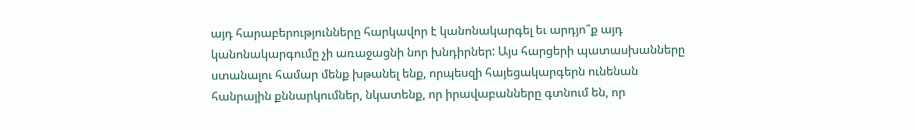այդ հարաբերությունները հարկավոր է կանոնակարգել եւ արդյո՞ք այդ կանոնակարգումը չի առաջացնի նոր խնդիրներ: Այս հարցերի պատասխանները ստանալու համար մենք խթանել ենք, որպեսզի հայեցակարգերն ունենան հանրային քննարկումներ, նկատենք, որ իրավաբանները գտնում են, որ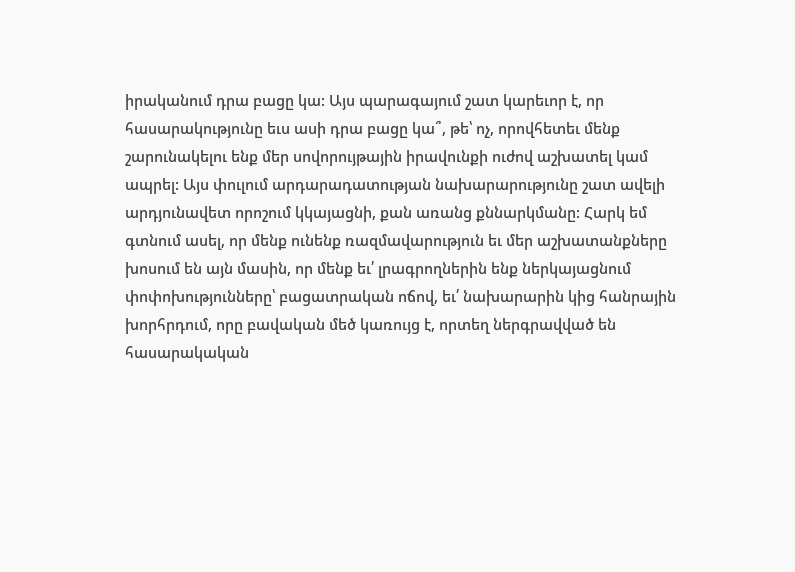իրականում դրա բացը կա: Այս պարագայում շատ կարեւոր է, որ հասարակությունը եւս ասի դրա բացը կա՞, թե՝ ոչ, որովհետեւ մենք շարունակելու ենք մեր սովորույթային իրավունքի ուժով աշխատել կամ ապրել: Այս փուլում արդարադատության նախարարությունը շատ ավելի արդյունավետ որոշում կկայացնի, քան առանց քննարկմանը: Հարկ եմ գտնում ասել, որ մենք ունենք ռազմավարություն եւ մեր աշխատանքները խոսում են այն մասին, որ մենք եւ՛ լրագրողներին ենք ներկայացնում փոփոխությունները՝ բացատրական ոճով, եւ՛ նախարարին կից հանրային խորհրդում, որը բավական մեծ կառույց է, որտեղ ներգրավված են հասարակական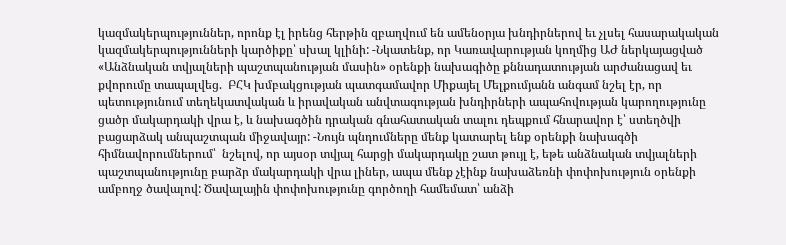կազմակերպություններ, որոնք էլ իրենց հերթին զբաղվում են ամենօրյա խնդիրներով եւ չլսել հասարակական կազմակերպությունների կարծիքը՝ սխալ կլինի: -Նկատենք, որ Կառավարության կողմից ԱԺ ներկայացված «Անձնական տվյալների պաշտպանության մասին» օրենքի նախագիծը քննադատության արժանացավ եւ քվորումը տապալվեց.  ԲՀԿ խմբակցության պատգամավոր Միքայել Մելքումյանն անգամ նշել էր, որ պետությունում տեղեկատվական և իրավական անվտագության խնդիրների ապահովության կարողությունը ցածր մակարդակի վրա է, և նախագծին դրական գնահատական տալու դեպքում հնարավոր է՝ ստեղծվի բացարձակ անպաշտպան միջավայր: -Նույն պնդումները մենք կատարել ենք օրենքի նախագծի հիմնավորումներում՝  նշելով, որ այսօր տվյալ հարցի մակարդակը շատ թույլ է, եթե անձնական տվյալների պաշտպանությունը բարձր մակարդակի վրա լիներ, ապա մենք չէինք նախաձեռնի փոփոխություն օրենքի ամբողջ ծավալով: Ծավալային փոփոխությունը գործողի համեմատ՝ անձի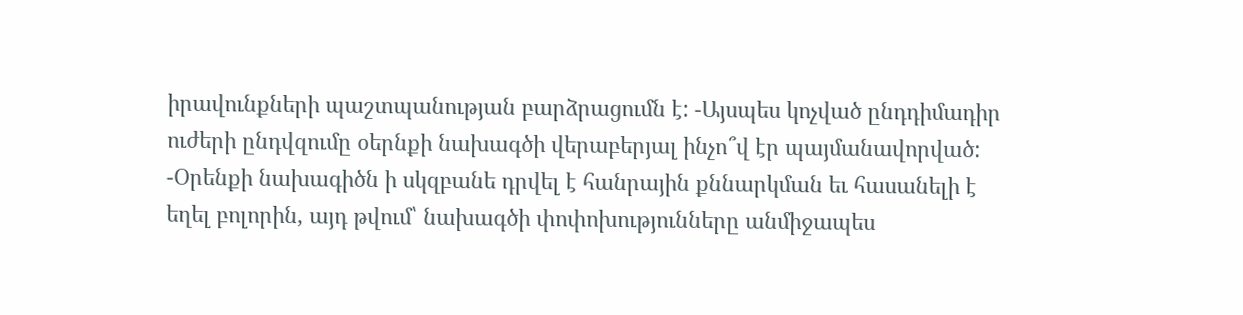իրավունքների պաշտպանության բարձրացումն է: -Այսպես կոչված ընդդիմադիր ուժերի ընդվզումը օերնքի նախագծի վերաբերյալ ինչո՞վ էր պայմանավորված: -Օրենքի նախագիծն ի սկզբանե դրվել է հանրային քննարկման եւ հասանելի է եղել բոլորին, այդ թվում՝ նախագծի փոփոխությունները անմիջապես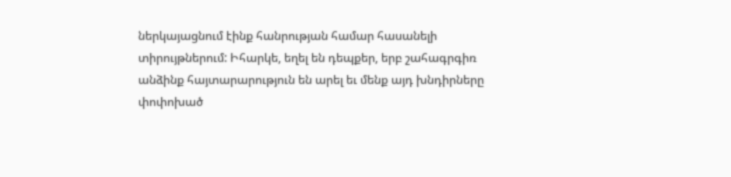ներկայացնում էինք հանրության համար հասանելի տիրույթներում: Իհարկե, եղել են դեպքեր, երբ շահագրգիռ անձինք հայտարարություն են արել եւ մենք այդ խնդիրները փոփոխած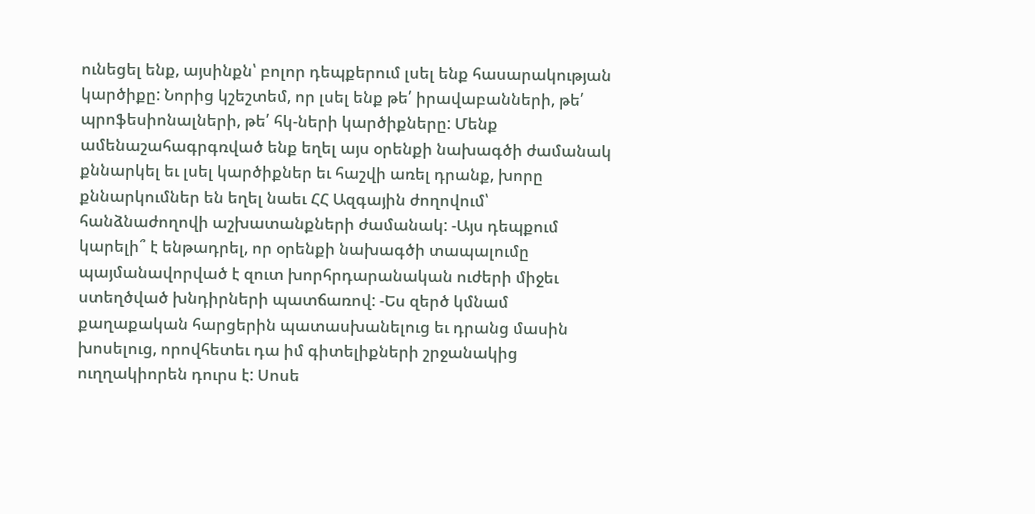ունեցել ենք, այսինքն՝ բոլոր դեպքերում լսել ենք հասարակության կարծիքը: Նորից կշեշտեմ, որ լսել ենք թե՛ իրավաբանների, թե՛ պրոֆեսիոնալների, թե՛ հկ-ների կարծիքները: Մենք ամենաշահագրգռված ենք եղել այս օրենքի նախագծի ժամանակ քննարկել եւ լսել կարծիքներ եւ հաշվի առել դրանք, խորը քննարկումներ են եղել նաեւ ՀՀ Ազգային ժողովում՝ հանձնաժողովի աշխատանքների ժամանակ: -Այս դեպքում կարելի՞ է ենթադրել, որ օրենքի նախագծի տապալումը պայմանավորված է զուտ խորհրդարանական ուժերի միջեւ ստեղծված խնդիրների պատճառով: -Ես զերծ կմնամ քաղաքական հարցերին պատասխանելուց եւ դրանց մասին խոսելուց, որովհետեւ դա իմ գիտելիքների շրջանակից ուղղակիորեն դուրս է: Սոսե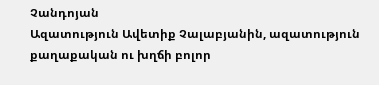Չանդոյան
Ազատություն Ավետիք Չալաբյանին, ազատություն քաղաքական ու խղճի բոլոր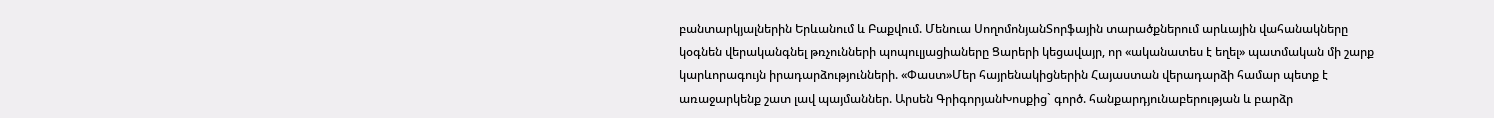բանտարկյալներին Երևանում և Բաքվում. Մենուա ՍողոմոնյանՏորֆային տարածքներում արևային վահանակները կօգնեն վերականգնել թռչունների պոպուլյացիաները Ցարերի կեցավայր, որ «ականատես է եղել» պատմական մի շարք կարևորագույն իրադարձությունների. «Փաստ»Մեր հայրենակիցներին Հայաստան վերադարձի համար պետք է առաջարկենք շատ լավ պայմաններ. Արսեն ԳրիգորյանԽոսքից` գործ. հանքարդյունաբերության և բարձր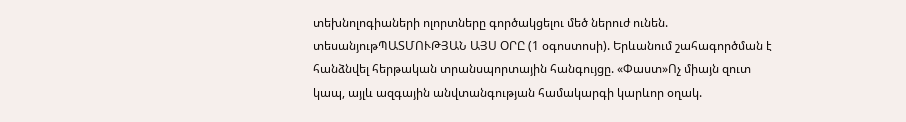տեխնոլոգիաների ոլորտները գործակցելու մեծ ներուժ ունեն. տեսանյութՊԱՏՄՈՒԹՅԱՆ ԱՅՍ ՕՐԸ (1 օգոստոսի). Երևանում շահագործման է հանձնվել հերթական տրանսպորտային հանգույցը. «Փաստ»Ոչ միայն զուտ կապ, այլև ազգային անվտանգության համակարգի կարևոր օղակ.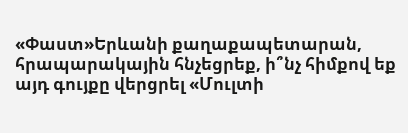«Փաստ»Երևանի քաղաքապետարան, հրապարակային հնչեցրեք, ի՞նչ հիմքով եք այդ գույքը վերցրել «Մուլտի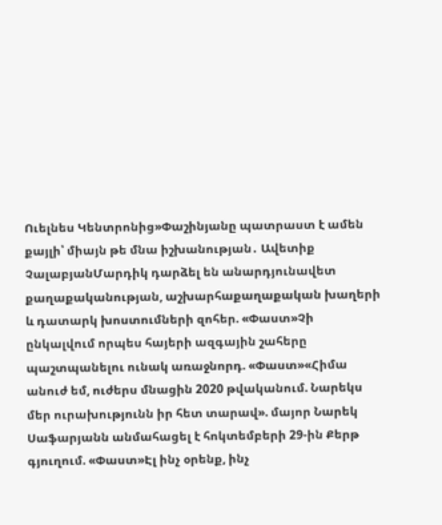Ուելնես Կենտրոնից»Փաշինյանը պատրաստ է ամեն քայլի՝ միայն թե մնա իշխանության․ Ավետիք ՉալաբյանՄարդիկ դարձել են անարդյունավետ քաղաքականության, աշխարհաքաղաքական խաղերի և դատարկ խոստումների զոհեր. «Փաստ»Չի ընկալվում որպես հայերի ազգային շահերը պաշտպանելու ունակ առաջնորդ. «Փաստ»«Հիմա անուժ եմ, ուժերս մնացին 2020 թվականում. Նարեկս մեր ուրախությունն իր հետ տարավ». մայոր Նարեկ Սաֆարյանն անմահացել է հոկտեմբերի 29-ին Քերթ գյուղում. «Փաստ»Էլ ինչ օրենք, ինչ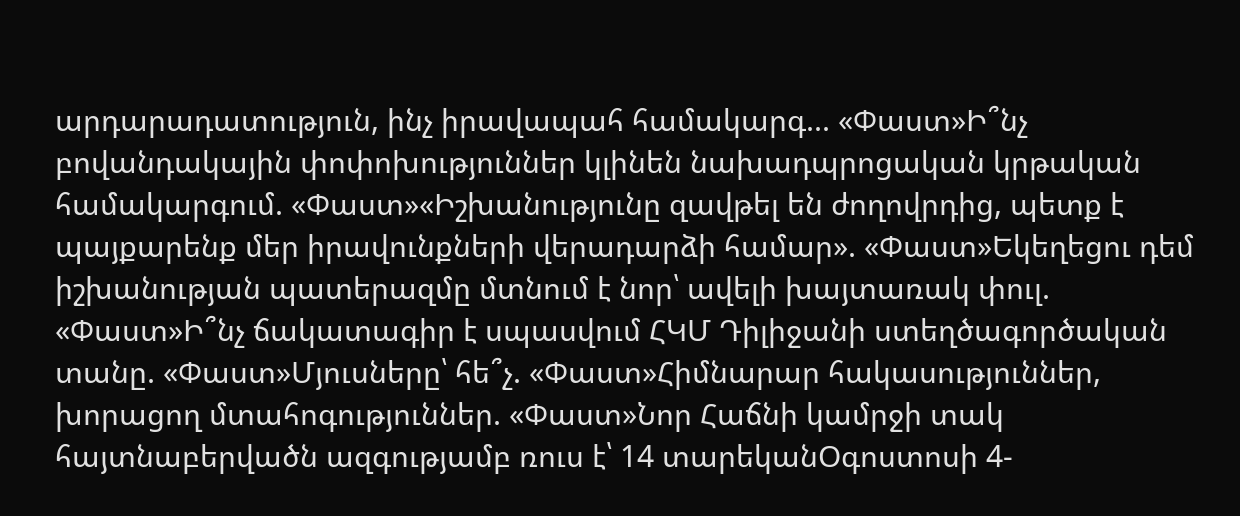արդարադատություն, ինչ իրավապահ համակարգ... «Փաստ»Ի՞նչ բովանդակային փոփոխություններ կլինեն նախադպրոցական կրթական համակարգում. «Փաստ»«Իշխանությունը զավթել են ժողովրդից, պետք է պայքարենք մեր իրավունքների վերադարձի համար». «Փաստ»Եկեղեցու դեմ իշխանության պատերազմը մտնում է նոր՝ ավելի խայտառակ փուլ. «Փաստ»Ի՞նչ ճակատագիր է սպասվում ՀԿՄ Դիլիջանի ստեղծագործական տանը. «Փաստ»Մյուսները՝ հե՞չ. «Փաստ»Հիմնարար հակասություններ, խորացող մտահոգություններ. «Փաստ»Նոր Հաճնի կամրջի տակ հայտնաբերվածն ազգությամբ ռուս է՝ 14 տարեկանՕգոստոսի 4-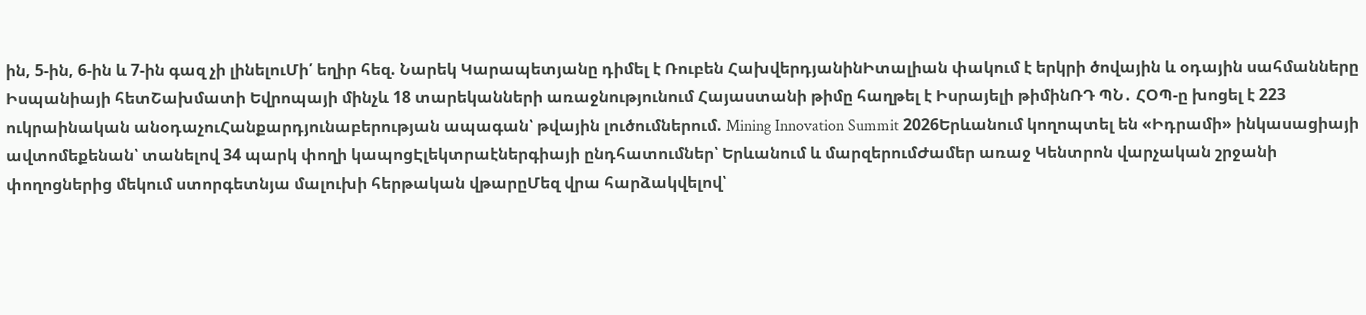ին, 5-ին, 6-ին և 7-ին գազ չի լինելուՄի՛ եղիր հեզ. Նարեկ Կարապետյանը դիմել է Ռուբեն ՀախվերդյանինԻտալիան փակում է երկրի ծովային և օդային սահմանները Իսպանիայի հետՇախմատի Եվրոպայի մինչև 18 տարեկանների առաջնությունում Հայաստանի թիմը հաղթել է Իսրայելի թիմինՌԴ ՊՆ․ ՀՕՊ-ը խոցել է 223 ուկրաինական անօդաչուՀանքարդյունաբերության ապագան՝ թվային լուծումներում. Mining Innovation Summit 2026Երևանում կողոպտել են «Իդրամի» ինկասացիայի ավտոմեքենան՝ տանելով 34 պարկ փողի կապոցԷլեկտրաէներգիայի ընդհատումներ՝ Երևանում և մարզերումԺամեր առաջ Կենտրոն վարչական շրջանի փողոցներից մեկում ստորգետնյա մալուխի հերթական վթարըՄեզ վրա հարձակվելով՝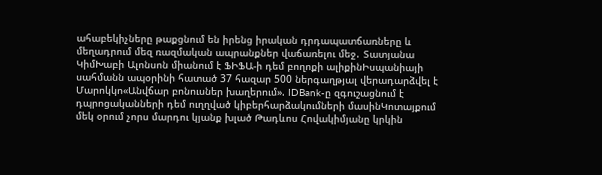ահաբեկիչները թաքցնում են իրենց իրական դրդապատճառները և մեղադրում մեզ ռազմական ապրանքներ վաճառելու մեջ․ Տատյանա ԿիմԽաբի Ալոնսոն միանում է ՖԻՖԱ-ի դեմ բողոքի ալիքինԻսպանիայի սահմանն ապօրինի հատած 37 հազար 500 ներգաղթյալ վերադարձվել է Մարոկկո«Անվճար բոնուսներ խաղերում». IDBank-ը զգուշացնում է դպրոցականների դեմ ուղղված կիբերհարձակումների մասինԿոտայքում մեկ օրում չորս մարդու կյանք խլած Թադևոս Հովակիմյանը կրկին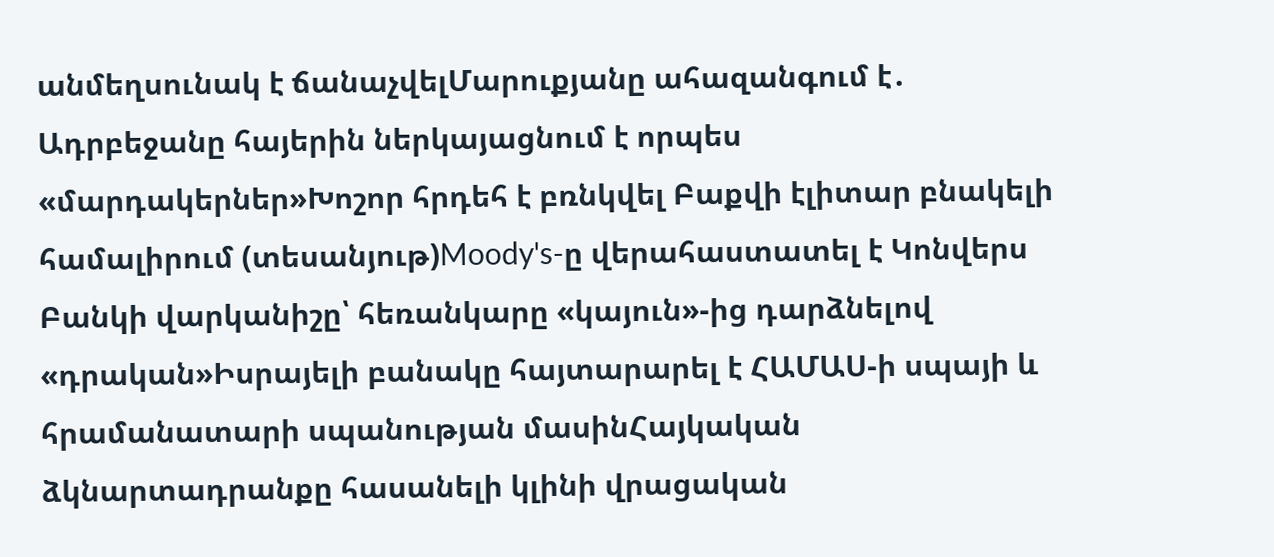անմեղսունակ է ճանաչվելՄարուքյանը ահազանգում է․ Ադրբեջանը հայերին ներկայացնում է որպես «մարդակերներ»Խոշոր հրդեհ է բռնկվել Բաքվի էլիտար բնակելի համալիրում (տեսանյութ)Moody's-ը վերահաստատել է Կոնվերս Բանկի վարկանիշը՝ հեռանկարը «կայուն»-ից դարձնելով «դրական»Իսրայելի բանակը հայտարարել է ՀԱՄԱՍ-ի սպայի և հրամանատարի սպանության մասինՀայկական ձկնարտադրանքը հասանելի կլինի վրացական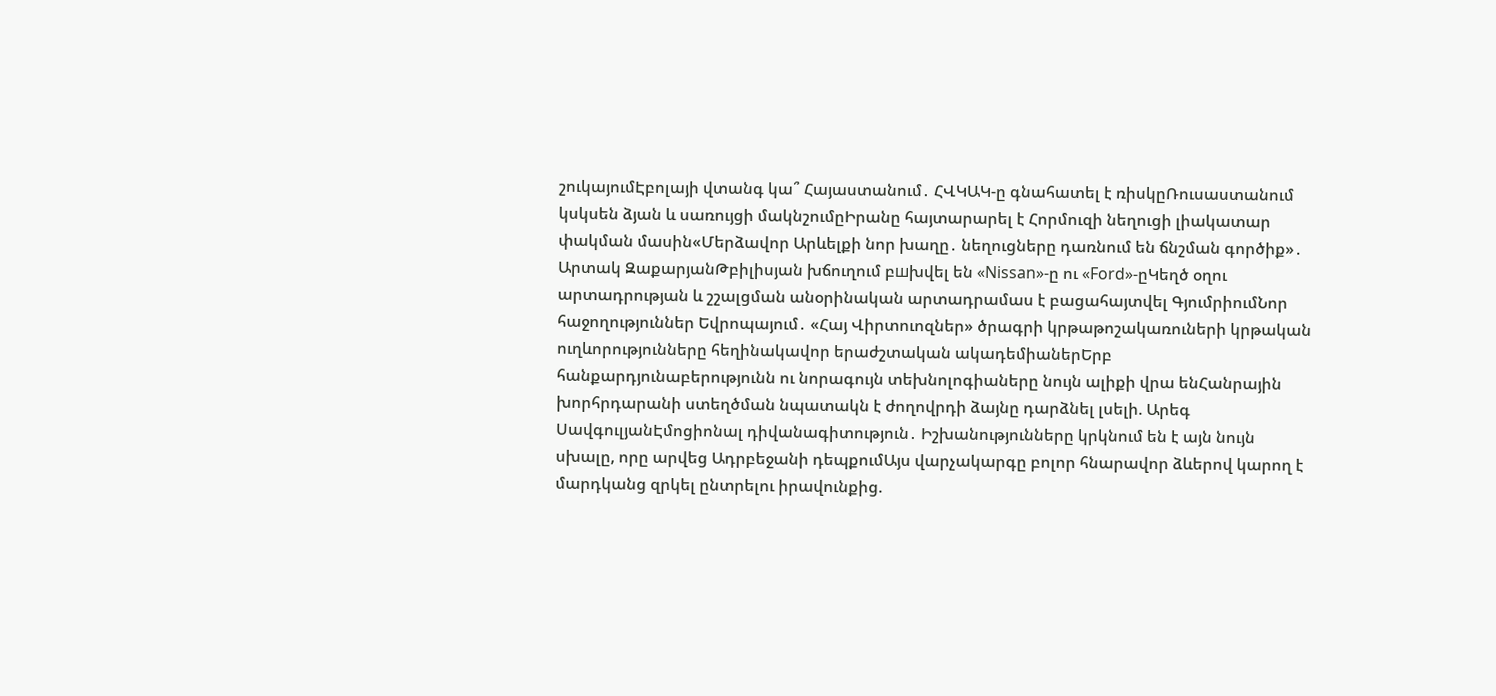շուկայումԷբոլայի վտանգ կա՞ Հայաստանում․ ՀՎԿԱԿ-ը գնահատել է ռիսկըՌուսաստանում կսկսեն ձյան և սառույցի մակնշումըԻրանը հայտարարել է Հորմուզի նեղուցի լիակատար փակման մասին«Մերձավոր Արևելքի նոր խաղը․ նեղուցները դառնում են ճնշման գործիք»․ Արտակ ԶաքարյանԹբիլիսյան խճուղում բшխվել են «Nissan»-ը ու «Ford»-ըԿեղծ օղու արտադրության և շշալցման անօրինական արտադրամաս է բացահայտվել ԳյումրիումՆոր հաջողություններ Եվրոպայում․ «Հայ Վիրտուոզներ» ծրագրի կրթաթոշակառուների կրթական ուղևորությունները հեղինակավոր երաժշտական ակադեմիաներԵրբ հանքարդյունաբերությունն ու նորագույն տեխնոլոգիաները նույն ալիքի վրա ենՀանրային խորհրդարանի ստեղծման նպատակն է ժողովրդի ձայնը դարձնել լսելի. Արեգ ՍավգուլյանԷմոցիոնալ դիվանագիտություն․ Իշխանությունները կրկնում են է այն նույն սխալը, որը արվեց Ադրբեջանի դեպքումԱյս վարչակարգը բոլոր հնարավոր ձևերով կարող է մարդկանց զրկել ընտրելու իրավունքից.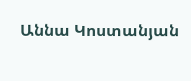Աննա Կոստանյան